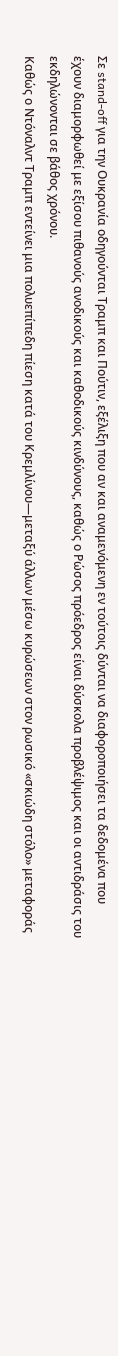Σε stand-off για την Ουκρανία οδηγούνται Τραμπ και Πούτιν, εξέλιξη που αν και αναμενόμενη εν τούτοις δύνται να διαφοροποιήσει τα δεδομένα που έχουν διαμορφωθεί με εξίσου πιθανούς ανοδικούς και καθοδικούς κινδύνους, καθώς ο Ρώσος πρόεδρος είναι δύσκολα προβλέψιμος και οι αντιδράσις του εκδηλώνονται σε βάθος χρόνου.
Καθώς ο Ντόναλντ Τραμπ εντείνει μια πολυεπίπεδη πίεση κατά του Κρεμλίνου—μεταξύ άλλων μέσω κυρώσεων στον ρωσικό «σκιώδη στόλο» μεταφοράς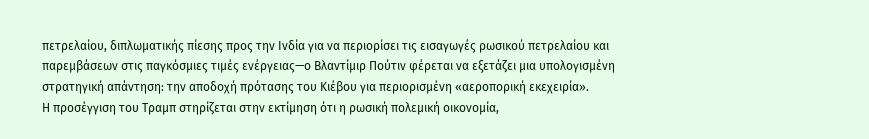πετρελαίου, διπλωματικής πίεσης προς την Ινδία για να περιορίσει τις εισαγωγές ρωσικού πετρελαίου και παρεμβάσεων στις παγκόσμιες τιμές ενέργειας—ο Βλαντίμιρ Πούτιν φέρεται να εξετάζει μια υπολογισμένη στρατηγική απάντηση: την αποδοχή πρότασης του Κιέβου για περιορισμένη «αεροπορική εκεχειρία».
Η προσέγγιση του Τραμπ στηρίζεται στην εκτίμηση ότι η ρωσική πολεμική οικονομία,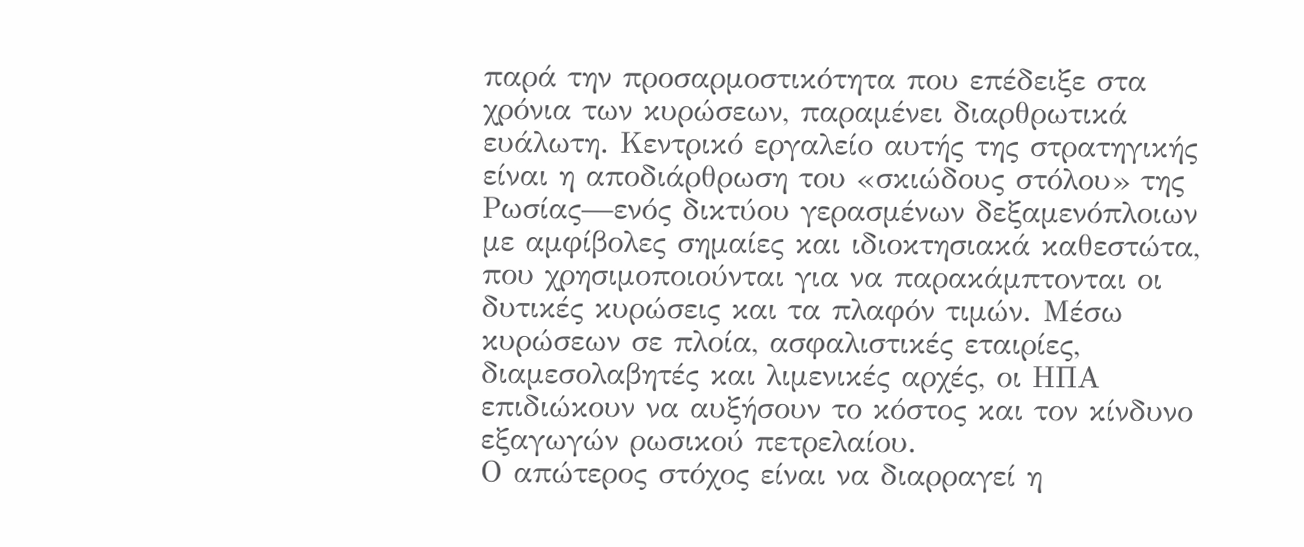παρά την προσαρμοστικότητα που επέδειξε στα χρόνια των κυρώσεων, παραμένει διαρθρωτικά ευάλωτη. Κεντρικό εργαλείο αυτής της στρατηγικής είναι η αποδιάρθρωση του «σκιώδους στόλου» της Ρωσίας—ενός δικτύου γερασμένων δεξαμενόπλοιων με αμφίβολες σημαίες και ιδιοκτησιακά καθεστώτα, που χρησιμοποιούνται για να παρακάμπτονται οι δυτικές κυρώσεις και τα πλαφόν τιμών. Μέσω κυρώσεων σε πλοία, ασφαλιστικές εταιρίες, διαμεσολαβητές και λιμενικές αρχές, οι ΗΠΑ επιδιώκουν να αυξήσουν το κόστος και τον κίνδυνο εξαγωγών ρωσικού πετρελαίου.
Ο απώτερος στόχος είναι να διαρραγεί η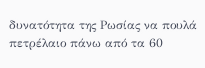δυνατότητα της Ρωσίας να πουλά πετρέλαιο πάνω από τα 60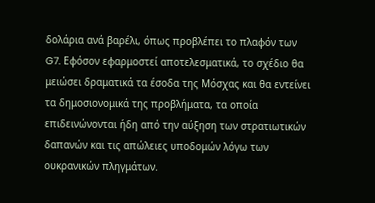δολάρια ανά βαρέλι, όπως προβλέπει το πλαφόν των G7. Εφόσον εφαρμοστεί αποτελεσματικά, το σχέδιο θα μειώσει δραματικά τα έσοδα της Μόσχας και θα εντείνει τα δημοσιονομικά της προβλήματα, τα οποία επιδεινώνονται ήδη από την αύξηση των στρατιωτικών δαπανών και τις απώλειες υποδομών λόγω των ουκρανικών πληγμάτων.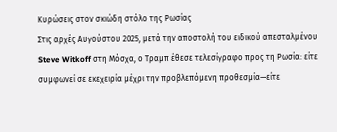Κυρώσεις στον σκιώδη στόλο της Ρωσίας
Στις αρχές Αυγούστου 2025, μετά την αποστολή του ειδικού απεσταλμένου Steve Witkoff στη Μόσχα, ο Τραμπ έθεσε τελεσίγραφο προς τη Ρωσία: είτε συμφωνεί σε εκεχειρία μέχρι την προβλεπόμενη προθεσμία—είτε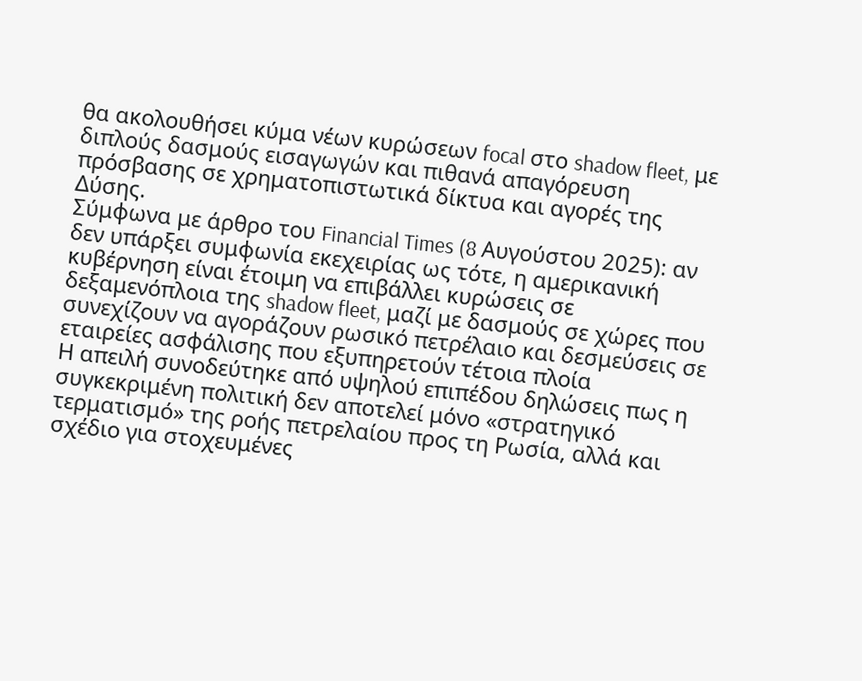θα ακολουθήσει κύμα νέων κυρώσεων focal στο shadow fleet, με διπλούς δασμούς εισαγωγών και πιθανά απαγόρευση πρόσβασης σε χρηματοπιστωτικά δίκτυα και αγορές της Δύσης.
Σύμφωνα με άρθρο του Financial Times (8 Αυγούστου 2025): αν δεν υπάρξει συμφωνία εκεχειρίας ως τότε, η αμερικανική κυβέρνηση είναι έτοιμη να επιβάλλει κυρώσεις σε δεξαμενόπλοια της shadow fleet, μαζί με δασμούς σε χώρες που συνεχίζουν να αγοράζουν ρωσικό πετρέλαιο και δεσμεύσεις σε εταιρείες ασφάλισης που εξυπηρετούν τέτοια πλοία
Η απειλή συνοδεύτηκε από υψηλού επιπέδου δηλώσεις πως η συγκεκριμένη πολιτική δεν αποτελεί μόνο «στρατηγικό τερματισμό» της ροής πετρελαίου προς τη Ρωσία, αλλά και σχέδιο για στοχευμένες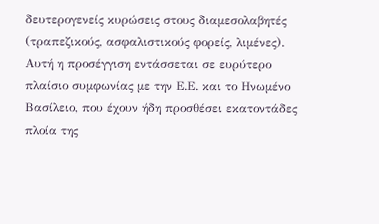δευτερογενείς κυρώσεις στους διαμεσολαβητές (τραπεζικούς, ασφαλιστικούς φορείς, λιμένες).
Αυτή η προσέγγιση εντάσσεται σε ευρύτερο πλαίσιο συμφωνίας με την Ε.Ε. και το Ηνωμένο Βασίλειο, που έχουν ήδη προσθέσει εκατοντάδες πλοία της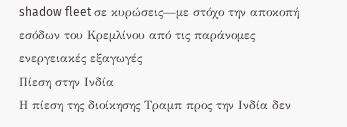shadow fleet σε κυρώσεις—με στόχο την αποκοπή εσόδων του Κρεμλίνου από τις παράνομες ενεργειακές εξαγωγές
Πίεση στην Ινδία
Η πίεση της διοίκησης Τραμπ προς την Ινδία δεν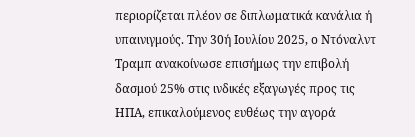περιορίζεται πλέον σε διπλωματικά κανάλια ή υπαινιγμούς. Την 30ή Ιουλίου 2025, ο Ντόναλντ Τραμπ ανακοίνωσε επισήμως την επιβολή δασμού 25% στις ινδικές εξαγωγές προς τις ΗΠΑ, επικαλούμενος ευθέως την αγορά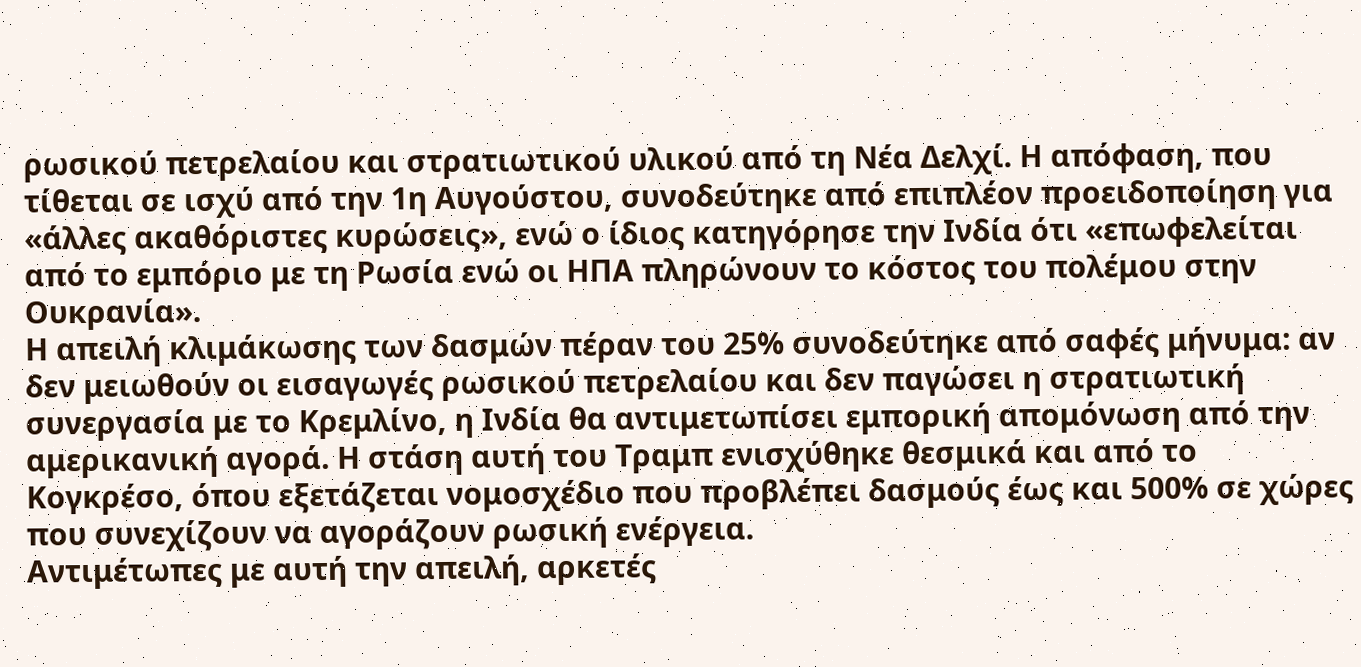ρωσικού πετρελαίου και στρατιωτικού υλικού από τη Νέα Δελχί. Η απόφαση, που τίθεται σε ισχύ από την 1η Αυγούστου, συνοδεύτηκε από επιπλέον προειδοποίηση για «άλλες ακαθόριστες κυρώσεις», ενώ ο ίδιος κατηγόρησε την Ινδία ότι «επωφελείται από το εμπόριο με τη Ρωσία ενώ οι ΗΠΑ πληρώνουν το κόστος του πολέμου στην Ουκρανία».
Η απειλή κλιμάκωσης των δασμών πέραν του 25% συνοδεύτηκε από σαφές μήνυμα: αν δεν μειωθούν οι εισαγωγές ρωσικού πετρελαίου και δεν παγώσει η στρατιωτική συνεργασία με το Κρεμλίνο, η Ινδία θα αντιμετωπίσει εμπορική απομόνωση από την αμερικανική αγορά. Η στάση αυτή του Τραμπ ενισχύθηκε θεσμικά και από το Κογκρέσο, όπου εξετάζεται νομοσχέδιο που προβλέπει δασμούς έως και 500% σε χώρες που συνεχίζουν να αγοράζουν ρωσική ενέργεια.
Αντιμέτωπες με αυτή την απειλή, αρκετές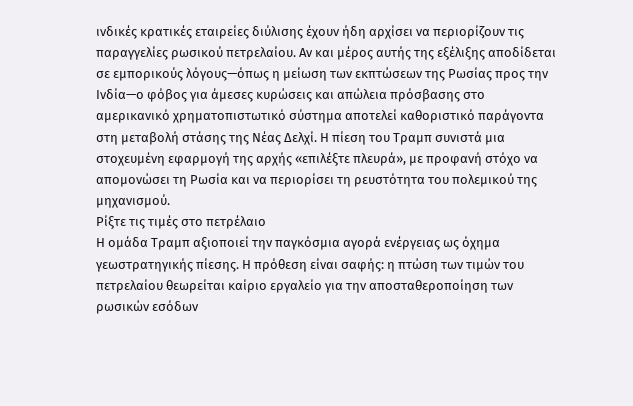ινδικές κρατικές εταιρείες διύλισης έχουν ήδη αρχίσει να περιορίζουν τις παραγγελίες ρωσικού πετρελαίου. Αν και μέρος αυτής της εξέλιξης αποδίδεται σε εμπορικούς λόγους—όπως η μείωση των εκπτώσεων της Ρωσίας προς την Ινδία—ο φόβος για άμεσες κυρώσεις και απώλεια πρόσβασης στο αμερικανικό χρηματοπιστωτικό σύστημα αποτελεί καθοριστικό παράγοντα στη μεταβολή στάσης της Νέας Δελχί. Η πίεση του Τραμπ συνιστά μια στοχευμένη εφαρμογή της αρχής «επιλέξτε πλευρά», με προφανή στόχο να απομονώσει τη Ρωσία και να περιορίσει τη ρευστότητα του πολεμικού της μηχανισμού.
Ρίξτε τις τιμές στο πετρέλαιο
Η ομάδα Τραμπ αξιοποιεί την παγκόσμια αγορά ενέργειας ως όχημα γεωστρατηγικής πίεσης. Η πρόθεση είναι σαφής: η πτώση των τιμών του πετρελαίου θεωρείται καίριο εργαλείο για την αποσταθεροποίηση των ρωσικών εσόδων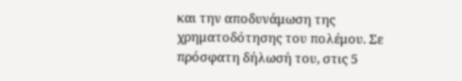και την αποδυνάμωση της χρηματοδότησης του πολέμου. Σε πρόσφατη δήλωσή του, στις 5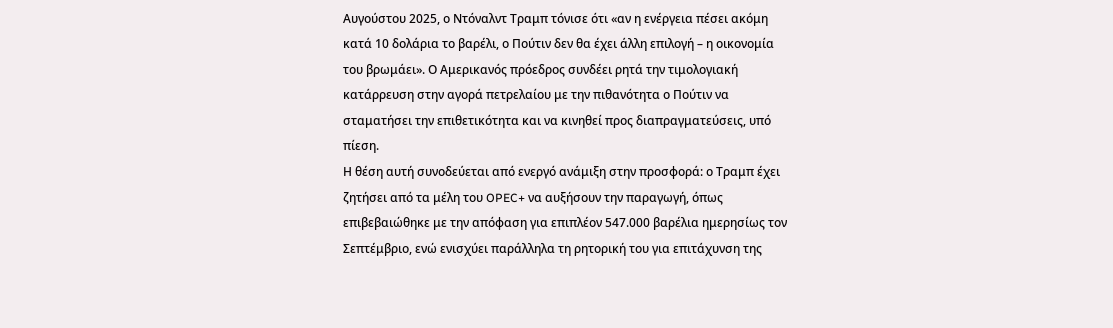Αυγούστου 2025, ο Ντόναλντ Τραμπ τόνισε ότι «αν η ενέργεια πέσει ακόμη κατά 10 δολάρια το βαρέλι, ο Πούτιν δεν θα έχει άλλη επιλογή – η οικονομία του βρωμάει». Ο Αμερικανός πρόεδρος συνδέει ρητά την τιμολογιακή κατάρρευση στην αγορά πετρελαίου με την πιθανότητα ο Πούτιν να σταματήσει την επιθετικότητα και να κινηθεί προς διαπραγματεύσεις, υπό πίεση.
Η θέση αυτή συνοδεύεται από ενεργό ανάμιξη στην προσφορά: ο Τραμπ έχει ζητήσει από τα μέλη του OPEC+ να αυξήσουν την παραγωγή, όπως επιβεβαιώθηκε με την απόφαση για επιπλέον 547.000 βαρέλια ημερησίως τον Σεπτέμβριο, ενώ ενισχύει παράλληλα τη ρητορική του για επιτάχυνση της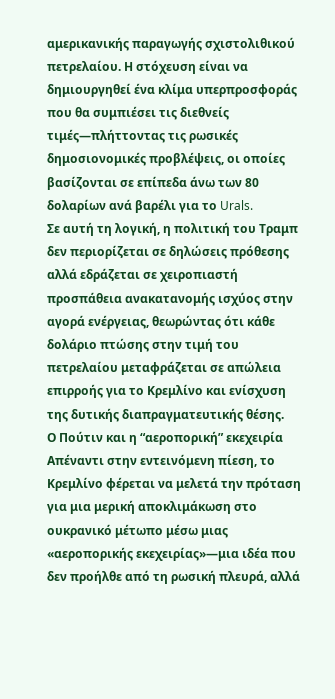αμερικανικής παραγωγής σχιστολιθικού πετρελαίου. Η στόχευση είναι να δημιουργηθεί ένα κλίμα υπερπροσφοράς που θα συμπιέσει τις διεθνείς τιμές—πλήττοντας τις ρωσικές δημοσιονομικές προβλέψεις, οι οποίες βασίζονται σε επίπεδα άνω των 80 δολαρίων ανά βαρέλι για το Urals.
Σε αυτή τη λογική, η πολιτική του Τραμπ δεν περιορίζεται σε δηλώσεις πρόθεσης αλλά εδράζεται σε χειροπιαστή προσπάθεια ανακατανομής ισχύος στην αγορά ενέργειας, θεωρώντας ότι κάθε δολάριο πτώσης στην τιμή του πετρελαίου μεταφράζεται σε απώλεια επιρροής για το Κρεμλίνο και ενίσχυση της δυτικής διαπραγματευτικής θέσης.
Ο Πούτιν και η “αεροπορική” εκεχειρία
Απέναντι στην εντεινόμενη πίεση, το Κρεμλίνο φέρεται να μελετά την πρόταση για μια μερική αποκλιμάκωση στο ουκρανικό μέτωπο μέσω μιας «αεροπορικής εκεχειρίας»—μια ιδέα που δεν προήλθε από τη ρωσική πλευρά, αλλά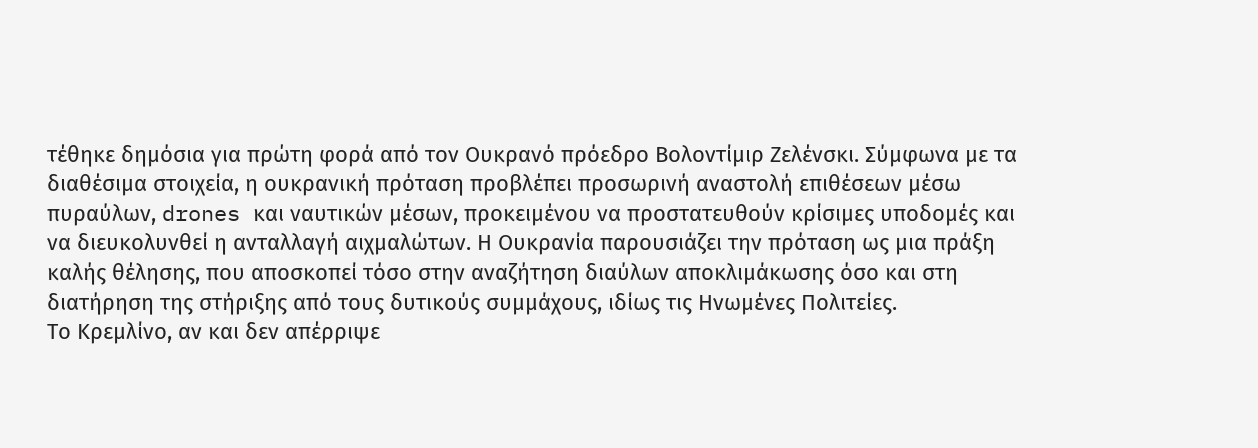τέθηκε δημόσια για πρώτη φορά από τον Ουκρανό πρόεδρο Βολοντίμιρ Ζελένσκι. Σύμφωνα με τα διαθέσιμα στοιχεία, η ουκρανική πρόταση προβλέπει προσωρινή αναστολή επιθέσεων μέσω πυραύλων, drones και ναυτικών μέσων, προκειμένου να προστατευθούν κρίσιμες υποδομές και να διευκολυνθεί η ανταλλαγή αιχμαλώτων. Η Ουκρανία παρουσιάζει την πρόταση ως μια πράξη καλής θέλησης, που αποσκοπεί τόσο στην αναζήτηση διαύλων αποκλιμάκωσης όσο και στη διατήρηση της στήριξης από τους δυτικούς συμμάχους, ιδίως τις Ηνωμένες Πολιτείες.
Το Κρεμλίνο, αν και δεν απέρριψε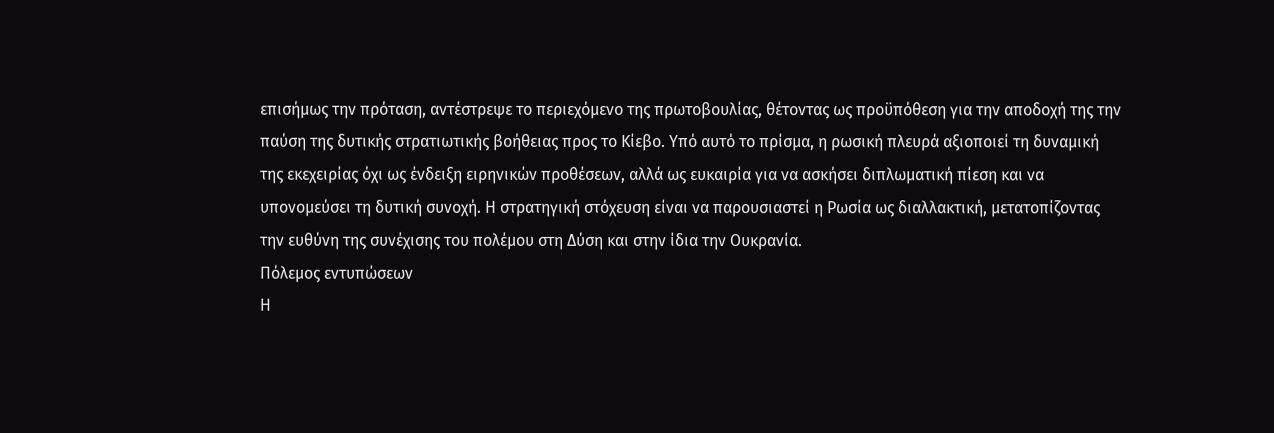επισήμως την πρόταση, αντέστρεψε το περιεχόμενο της πρωτοβουλίας, θέτοντας ως προϋπόθεση για την αποδοχή της την παύση της δυτικής στρατιωτικής βοήθειας προς το Κίεβο. Υπό αυτό το πρίσμα, η ρωσική πλευρά αξιοποιεί τη δυναμική της εκεχειρίας όχι ως ένδειξη ειρηνικών προθέσεων, αλλά ως ευκαιρία για να ασκήσει διπλωματική πίεση και να υπονομεύσει τη δυτική συνοχή. Η στρατηγική στόχευση είναι να παρουσιαστεί η Ρωσία ως διαλλακτική, μετατοπίζοντας την ευθύνη της συνέχισης του πολέμου στη Δύση και στην ίδια την Ουκρανία.
Πόλεμος εντυπώσεων
Η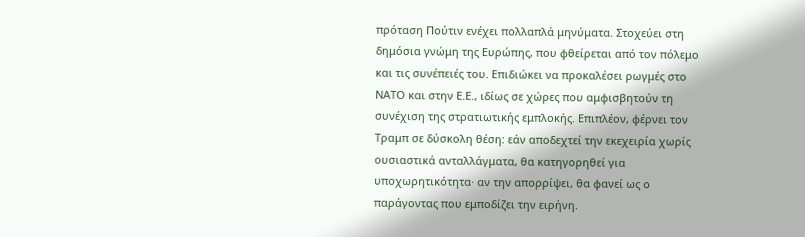πρόταση Πούτιν ενέχει πολλαπλά μηνύματα. Στοχεύει στη δημόσια γνώμη της Ευρώπης, που φθείρεται από τον πόλεμο και τις συνέπειές του. Επιδιώκει να προκαλέσει ρωγμές στο ΝΑΤΟ και στην Ε.Ε., ιδίως σε χώρες που αμφισβητούν τη συνέχιση της στρατιωτικής εμπλοκής. Επιπλέον, φέρνει τον Τραμπ σε δύσκολη θέση: εάν αποδεχτεί την εκεχειρία χωρίς ουσιαστικά ανταλλάγματα, θα κατηγορηθεί για υποχωρητικότητα· αν την απορρίψει, θα φανεί ως ο παράγοντας που εμποδίζει την ειρήνη.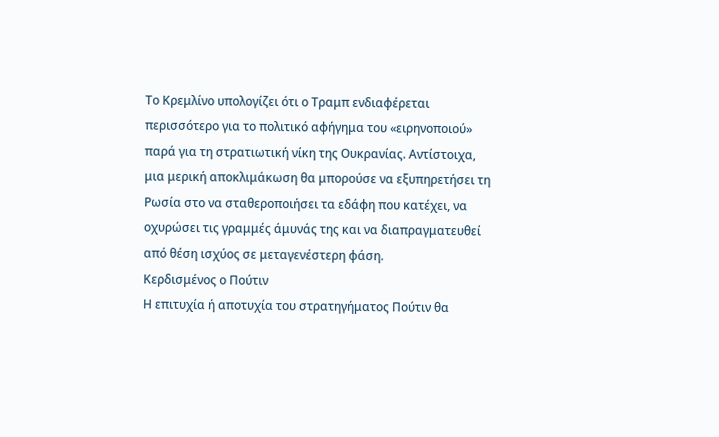Το Κρεμλίνο υπολογίζει ότι ο Τραμπ ενδιαφέρεται περισσότερο για το πολιτικό αφήγημα του «ειρηνοποιού» παρά για τη στρατιωτική νίκη της Ουκρανίας. Αντίστοιχα, μια μερική αποκλιμάκωση θα μπορούσε να εξυπηρετήσει τη Ρωσία στο να σταθεροποιήσει τα εδάφη που κατέχει, να οχυρώσει τις γραμμές άμυνάς της και να διαπραγματευθεί από θέση ισχύος σε μεταγενέστερη φάση.
Κερδισμένος ο Πούτιν
Η επιτυχία ή αποτυχία του στρατηγήματος Πούτιν θα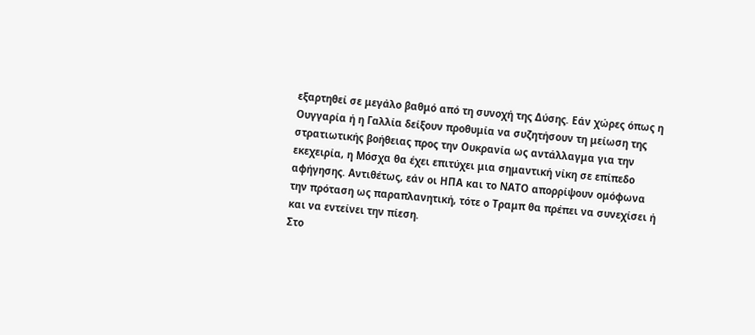εξαρτηθεί σε μεγάλο βαθμό από τη συνοχή της Δύσης. Εάν χώρες όπως η Ουγγαρία ή η Γαλλία δείξουν προθυμία να συζητήσουν τη μείωση της στρατιωτικής βοήθειας προς την Ουκρανία ως αντάλλαγμα για την εκεχειρία, η Μόσχα θα έχει επιτύχει μια σημαντική νίκη σε επίπεδο αφήγησης. Αντιθέτως, εάν οι ΗΠΑ και το ΝΑΤΟ απορρίψουν ομόφωνα την πρόταση ως παραπλανητική, τότε ο Τραμπ θα πρέπει να συνεχίσει ή και να εντείνει την πίεση.
Στο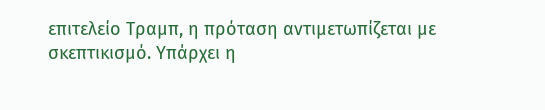επιτελείο Τραμπ, η πρόταση αντιμετωπίζεται με σκεπτικισμό. Υπάρχει η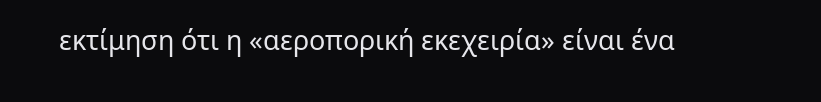εκτίμηση ότι η «αεροπορική εκεχειρία» είναι ένα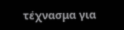τέχνασμα για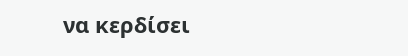να κερδίσει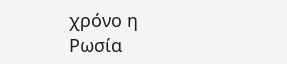χρόνο η Ρωσία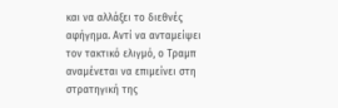και να αλλάξει το διεθνές αφήγημα. Αντί να ανταμείψει τον τακτικό ελιγμό, ο Τραμπ αναμένεται να επιμείνει στη στρατηγική της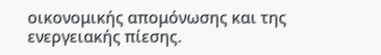οικονομικής απομόνωσης και της ενεργειακής πίεσης.